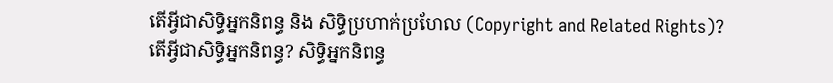តើអ្វីជាសិទ្ធិអ្នកនិពន្ធ និង សិទ្ធិប្រហាក់ប្រហែល (Copyright and Related Rights)?
តើអ្វីជាសិទ្ធិអ្នកនិពន្ធ? សិទ្ធិអ្នកនិពន្ធ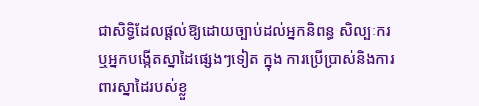ជាសិទ្ធិដែលផ្តល់ឱ្យដោយច្បាប់ដល់អ្នកនិពន្ធ សិល្បៈករ ឬអ្នកបង្កើតស្នាដៃផ្សេងៗទៀត ក្នុង ការប្រើប្រាស់និងការពារស្នាដៃរបស់ខ្លួ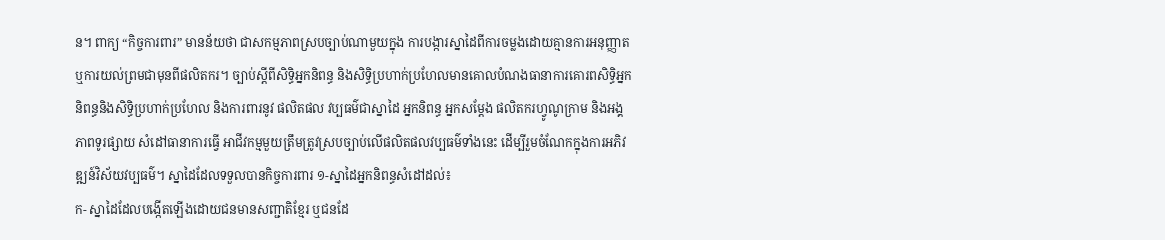ន។ ពាក្យ “កិច្ចការពារ” មានន័យថា ជាសកម្មភាពស្របច្បាប់ណាមួយក្នុង ការបង្ការស្នាដៃពីការចម្លងដោយគ្មានការអនុញ្ញាត ឬការយល់ព្រមជាមុនពីផលិតករ។ ច្បាប់ស្តីពីសិទ្ធិអ្នកនិពន្ធ និងសិទ្ធិប្រហាក់ប្រហែលមានគោលបំណងធានាការគោរពសិទ្ធិអ្នកនិពន្ធនិងសិទ្ធិប្រហាក់ប្រហែល និងការពារនូវ ផលិតផល វប្បធម៌ជាស្នាដៃ អ្នកនិពន្ធ អ្នកសម្តែង ផលិតករហ្វូណូក្រាម និងអង្គភាពទូរផ្សាយ សំដៅធានាការធ្វើ អាជីវកម្មមួយត្រឹមត្រូវស្របច្បាប់លើផលិតផលវប្បធម៌ទាំងនេះ ដើម្បីរួមចំណែកក្នុងការអភិវឌ្ឍន៍វិស័យវប្បធម៌។ ស្នាដៃដែលទទួលបានកិច្ចការពារ ១-ស្នាដៃអ្នកនិពន្ធសំដៅដល់៖
ក- ស្នាដៃដែលបង្កើតឡើងដោយជនមានសញ្ជាតិខ្មែរ ឬជនដែ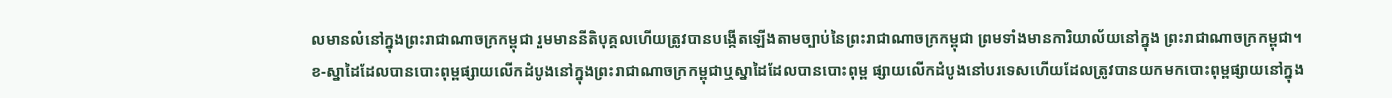លមានលំនៅក្នុងព្រះរាជាណាចក្រកម្ពុជា រួមមាននីតិបុគ្គលហើយត្រូវបានបង្កើតឡើងតាមច្បាប់នៃព្រះរាជាណាចក្រកម្ពុជា ព្រមទាំងមានការិយាល័យនៅក្នុង ព្រះរាជាណាចក្រកម្ពុជា។
ខ-ស្នាដៃដែលបានបោះពុម្ពផ្សាយលើកដំបូងនៅក្នុងព្រះរាជាណាចក្រកម្ពុជាឬស្នាដៃដែលបានបោះពុម្ព ផ្សាយលើកដំបូងនៅបរទេសហើយដែលត្រូវបានយកមកបោះពុម្ពផ្សាយនៅក្នុង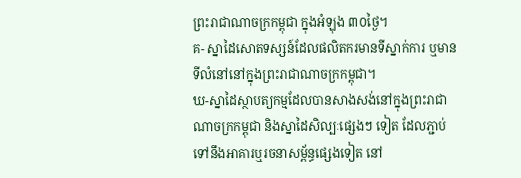ព្រះរាជាណាចក្រកម្ពុជា ក្នុងអំឡុង ៣០ថ្ងៃ។
គ- ស្នាដៃសោតទស្សន៍ដែលផលិតករមានទីស្នាក់ការ ឬមានទីលំនៅនៅក្នុងព្រះរាជាណាចក្រកម្ពុជា។
ឃ-ស្នាដៃស្ថាបត្យកម្មដែលបានសាងសង់នៅក្នុងព្រះរាជាណាចក្រកម្ពុជា និងស្នាដៃសិល្បៈផ្សេងៗ ទៀត ដែលភ្ជាប់ទៅនឹងអាគារឬរចនាសម្ព័ន្ធផ្សេងទៀត នៅ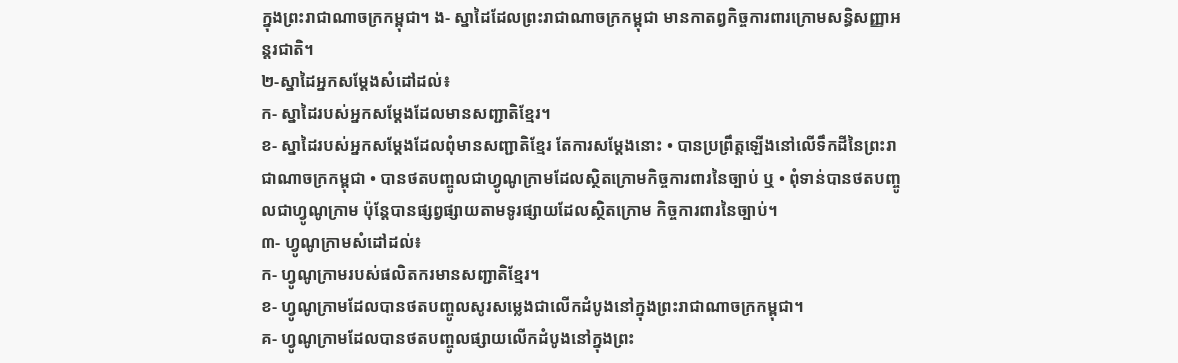ក្នុងព្រះរាជាណាចក្រកម្ពុជា។ ង- ស្នាដៃដែលព្រះរាជាណាចក្រកម្ពុជា មានកាតព្វកិច្ចការពារក្រោមសន្ធិសញ្ញាអន្តរជាតិ។
២-ស្នាដៃអ្នកសម្តែងសំដៅដល់៖
ក- ស្នាដៃរបស់អ្នកសម្តែងដែលមានសញ្ជាតិខ្មែរ។
ខ- ស្នាដៃរបស់អ្នកសម្តែងដែលពុំមានសញ្ជាតិខ្មែរ តែការសម្តែងនោះ • បានប្រព្រឹត្តឡើងនៅលើទឹកដីនៃព្រះរាជាណាចក្រកម្ពុជា • បានថតបញ្ចូលជាហ្វូណូក្រាមដែលស្ថិតក្រោមកិច្ចការពារនៃច្បាប់ ឬ • ពុំទាន់បានថតបញ្ចូលជាហ្វូណូក្រាម ប៉ុន្តែបានផ្សព្វផ្សាយតាមទូរផ្សាយដែលស្ថិតក្រោម កិច្ចការពារនៃច្បាប់។
៣- ហ្វូណូក្រាមសំដៅដល់៖
ក- ហ្វូណូក្រាមរបស់ផលិតករមានសញ្ជាតិខ្មែរ។
ខ- ហ្វូណូក្រាមដែលបានថតបញ្ចូលសូរសម្លេងជាលើកដំបូងនៅក្នុងព្រះរាជាណាចក្រកម្ពុជា។
គ- ហ្វូណូក្រាមដែលបានថតបញ្ចូលផ្សាយលើកដំបូងនៅក្នុងព្រះ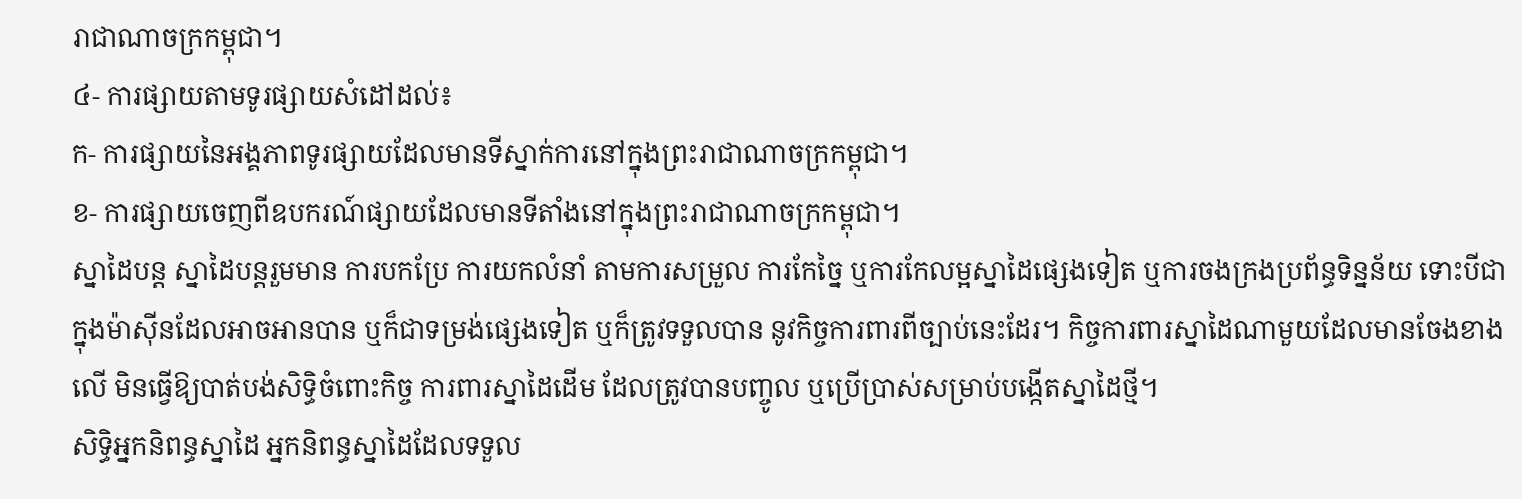រាជាណាចក្រកម្ពុជា។
៤- ការផ្សាយតាមទូរផ្សាយសំដៅដល់៖
ក- ការផ្សាយនៃអង្គភាពទូរផ្សាយដែលមានទីស្នាក់ការនៅក្នុងព្រះរាជាណាចក្រកម្ពុជា។
ខ- ការផ្សាយចេញពីឧបករណ៍ផ្សាយដែលមានទីតាំងនៅក្នុងព្រះរាជាណាចក្រកម្ពុជា។
ស្នាដៃបន្ត ស្នាដៃបន្តរួមមាន ការបកប្រែ ការយកលំនាំ តាមការសម្រួល ការកែច្នៃ ឬការកែលម្អស្នាដៃផ្សេងទៀត ឬការចងក្រងប្រព័ន្ធទិន្នន័យ ទោះបីជាក្នុងម៉ាស៊ីនដែលអាចអានបាន ឬក៏ជាទម្រង់ផ្សេងទៀត ឬក៏ត្រូវទទួលបាន នូវកិច្ចការពារពីច្បាប់នេះដែរ។ កិច្ចការពារស្នាដៃណាមួយដែលមានចែងខាងលើ មិនធ្វើឱ្យបាត់បង់សិទ្ធិចំពោះកិច្ច ការពារស្នាដៃដើម ដែលត្រូវបានបញ្ចូល ឬប្រើប្រាស់សម្រាប់បង្កើតស្នាដៃថ្មី។
សិទ្ធិអ្នកនិពន្ធស្នាដៃ អ្នកនិពន្ធស្នាដៃដែលទទួល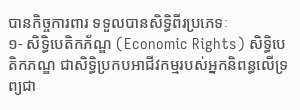បានកិច្ចការពារ ទទួលបានសិទ្ធិពីរប្រភេទៈ
១- សិទ្ធិបេតិកភ័ណ្ឌ (Economic Rights) សិទ្ធិបេតិកភណ្ឌ ជាសិទ្ធិប្រកបអាជីវកម្មរបស់អ្នកនិពន្ធលើទ្រព្យជា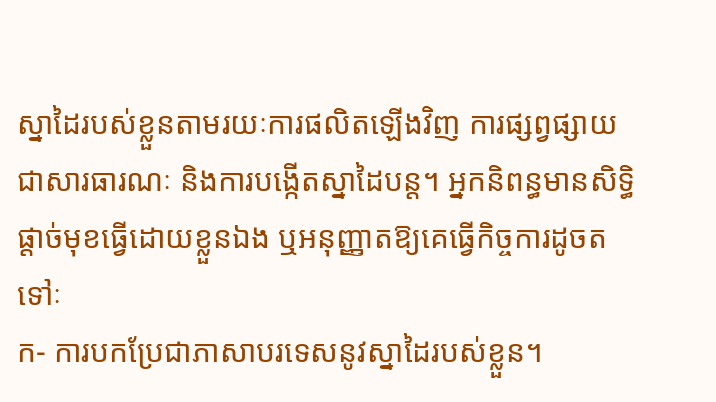ស្នាដៃរបស់ខ្លួនតាមរយៈការផលិតឡើងវិញ ការផ្សព្វផ្សាយជាសារធារណៈ និងការបង្កើតស្នាដៃបន្ត។ អ្នកនិពន្ធមានសិទ្ធិផ្តាច់មុខធ្វើដោយខ្លួនឯង ឬអនុញ្ញាតឱ្យគេធ្វើកិច្ចការដូចតទៅៈ
ក- ការបកប្រែជាភាសាបរទេសនូវស្នាដៃរបស់ខ្លួន។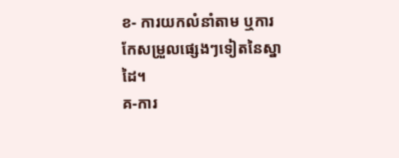ខ- ការយកលំនាំតាម ឬការកែសម្រួលផ្សេងៗទៀតនៃស្នាដៃ។
គ-ការ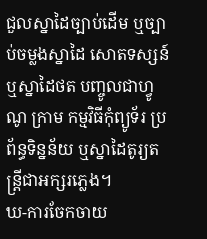ជួលស្នាដៃច្បាប់ដើម ឬច្បាប់ចម្លងស្នាដៃ សោតទស្សន៍ ឬស្នាដៃថត បញ្ចូលជាហ្វូណូ ក្រាម កម្មវិធីកុំព្យូទ័រ ប្រព័ន្ធទិន្នន័យ ឬស្នាដៃតូរ្យតន្ត្រីជាអក្សរភ្លេង។
ឃ-ការចែកចាយ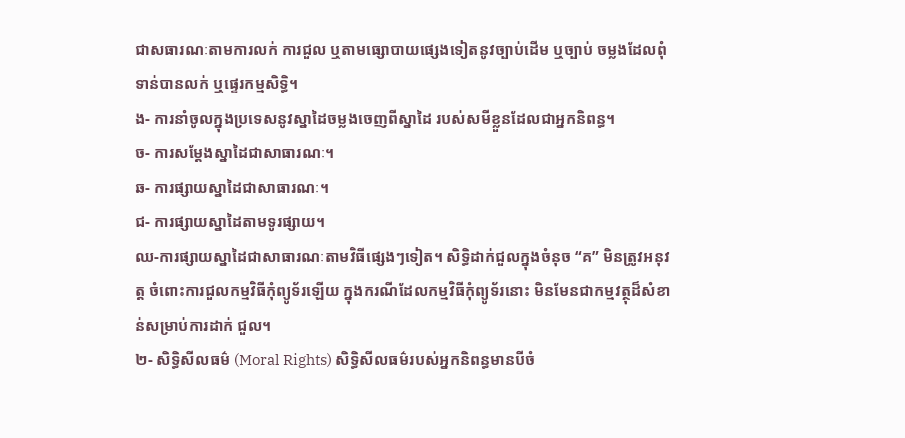ជាសធារណៈតាមការលក់ ការជួល ឬតាមធ្សោបាយផ្សេងទៀតនូវច្បាប់ដើម ឬច្បាប់ ចម្លងដែលពុំទាន់បានលក់ ឬផ្ទេរកម្មសិទ្ធិ។
ង- ការនាំចូលក្នុងប្រទេសនូវស្នាដៃចម្លងចេញពីស្នាដៃ របស់សមីខ្លួនដែលជាអ្នកនិពន្ធ។
ច- ការសម្តែងស្នាដៃជាសាធារណៈ។
ឆ- ការផ្សាយស្នាដៃជាសាធារណៈ។
ជ- ការផ្សាយស្នាដៃតាមទូរផ្សាយ។
ឈ-ការផ្សាយស្នាដៃជាសាធារណៈតាមវិធីផ្សេងៗទៀត។ សិទ្ធិដាក់ជួលក្នុងចំនុច “គ” មិនត្រូវអនុវត្ត ចំពោះការជួលកម្មវិធីកុំព្យូទ័រឡើយ ក្នុងករណីដែលកម្មវិធីកុំព្យូទ័រនោះ មិនមែនជាកម្មវត្ថុដ៏សំខាន់សម្រាប់ការដាក់ ជួល។
២- សិទ្ធិសីលធម៌ (Moral Rights) សិទ្ធិសីលធម៌របស់អ្នកនិពន្ធមានបីចំ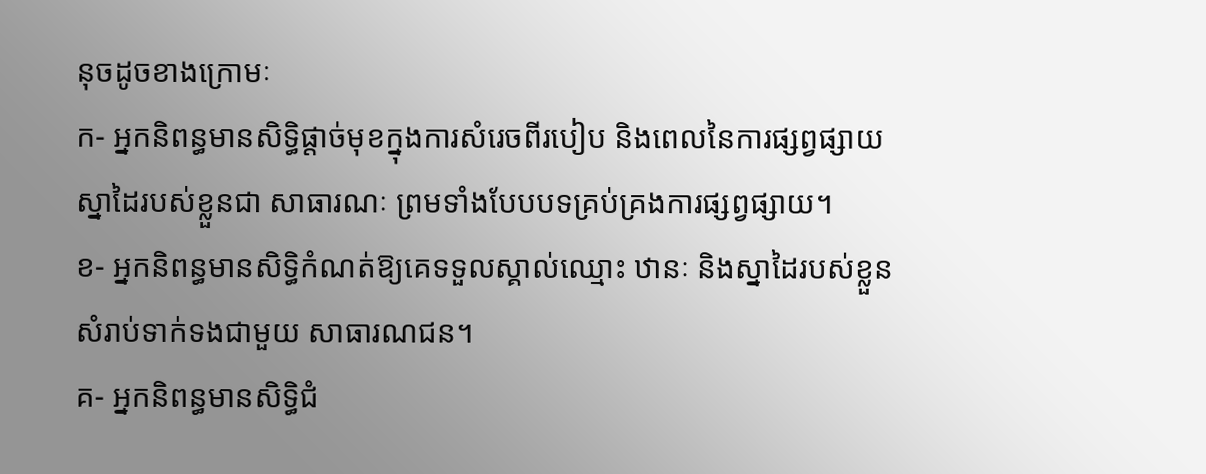នុចដូចខាងក្រោមៈ
ក- អ្នកនិពន្ធមានសិទ្ធិផ្តាច់មុខក្នុងការសំរេចពីរបៀប និងពេលនៃការផ្សព្វផ្សាយស្នាដៃរបស់ខ្លួនជា សាធារណៈ ព្រមទាំងបែបបទគ្រប់គ្រងការផ្សព្វផ្សាយ។
ខ- អ្នកនិពន្ធមានសិទ្ធិកំណត់ឱ្យគេទទួលស្គាល់ឈ្មោះ ឋានៈ និងស្នាដៃរបស់ខ្លួនសំរាប់ទាក់ទងជាមួយ សាធារណជន។
គ- អ្នកនិពន្ធមានសិទ្ធិជំ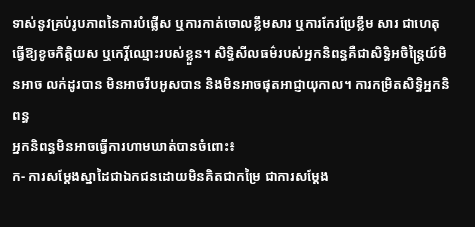ទាស់នូវគ្រប់រូបភាពនៃការបំផ្លើស ឬការកាត់ចោលខ្លឹមសារ ឬការកែរប្រែខ្លឹម សារ ជាហេតុធ្វើឱ្យខូចកិត្តិយស ឬកេរ្តិ៍ឈ្មោះរបស់ខ្លួន។ សិទ្ធិសីលធម៌របស់អ្នកនិពន្ធគឺជាសិទ្ធិអចិន្ត្រៃយ៍មិនអាច លក់ដូរបាន មិនអាចរឹបអូសបាន និងមិនអាចផុតអាជ្ញាយុកាល។ ការកម្រិតសិទ្ធិអ្នកនិពន្ធ
អ្នកនិពន្ធមិនអាចធ្វើការហាមឃាត់បានចំពោះ៖
ក- ការសម្តែងស្នាដៃជាឯកជនដោយមិនគិតជាកម្រៃ ជាការសម្តែង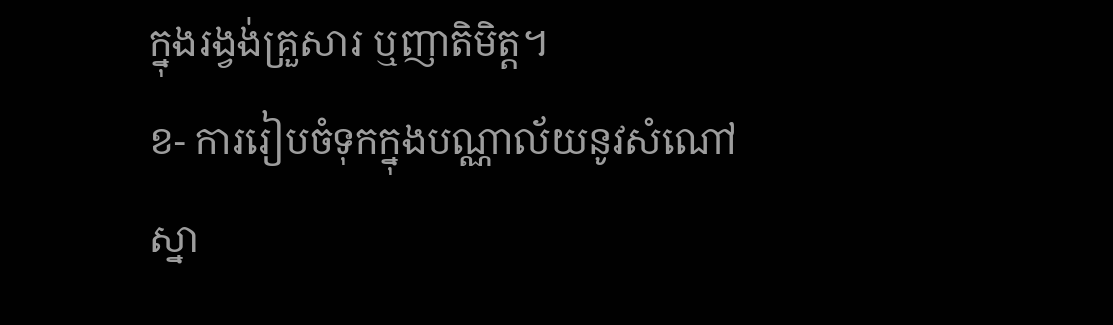ក្នុងរង្វង់គ្រួសារ ឬញាតិមិត្ត។
ខ- ការរៀបចំទុកក្នុងបណ្ណាល័យនូវសំណៅស្នា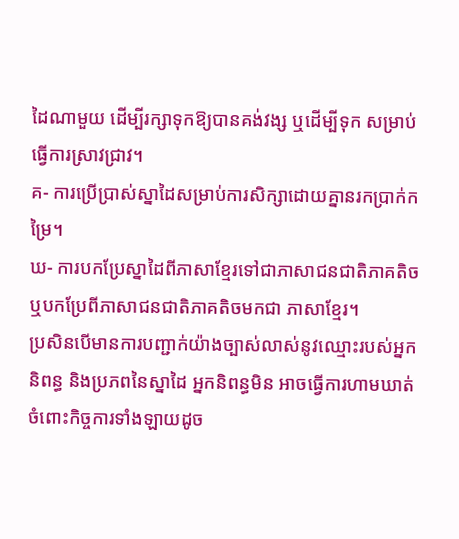ដៃណាមួយ ដើម្បីរក្សាទុកឱ្យបានគង់វង្ស ឬដើម្បីទុក សម្រាប់ធ្វើការស្រាវជ្រាវ។
គ- ការប្រើប្រាស់ស្នាដៃសម្រាប់ការសិក្សាដោយគ្នានរកប្រាក់កម្រៃ។
ឃ- ការបកប្រែស្នាដៃពីភាសាខ្មែរទៅជាភាសាជនជាតិភាគតិច ឬបកប្រែពីភាសាជនជាតិភាគតិចមកជា ភាសាខ្មែរ។
ប្រសិនបើមានការបញ្ជាក់យ៉ាងច្បាស់លាស់នូវឈ្មោះរបស់អ្នកនិពន្ធ និងប្រភពនៃស្នាដៃ អ្នកនិពន្ធមិន អាចធ្វើការហាមឃាត់ ចំពោះកិច្ចការទាំងឡាយដូច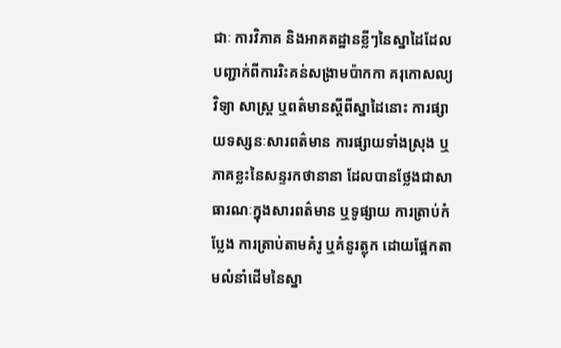ជាៈ ការវិភាគ និងអាគតដ្ឋានខ្លីៗនៃស្នាដៃដែលបញ្ជាក់ពីការរិះគន់សង្រាមប៉ាកកា គរុកោសល្យ វិទ្យា សាស្ត្រ ឬពត៌មានស្តីពីស្នាដៃនោះ ការផ្សាយទស្សនៈសារពត៌មាន ការផ្សាយទាំងស្រុង ឬភាគខ្លះនៃសន្ទរកថានានា ដែលបានថ្លែងជាសាធារណៈក្នុងសារពត៌មាន ឬទូផ្សាយ ការត្រាប់កំប្លែង ការត្រាប់តាមគំរូ ឬគំនូរត្លុក ដោយផ្អែកតាមលំនាំដើមនៃស្នា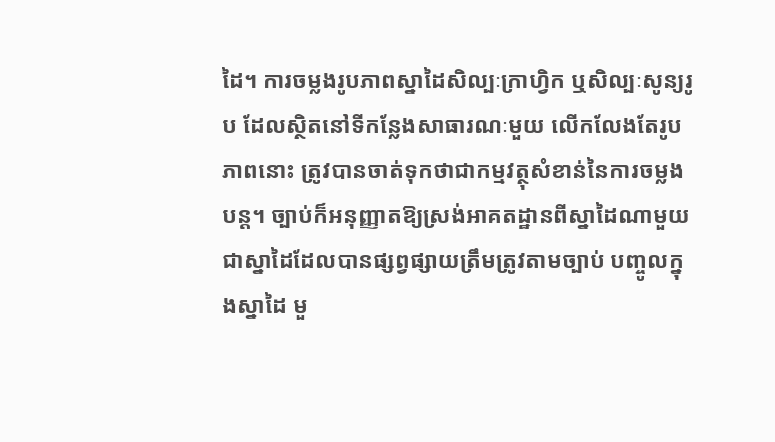ដៃ។ ការចម្លងរូបភាពស្នាដៃសិល្បៈក្រាហ្វិក ឬសិល្បៈសូន្យរូប ដែលស្ថិតនៅទីកន្លែងសាធារណៈមួយ លើកលែងតែរូបភាពនោះ ត្រូវបានចាត់ទុកថាជាកម្មវត្ថុសំខាន់នៃការចម្លងបន្ត។ ច្បាប់ក៏អនុញ្ញាតឱ្យស្រង់អាគតដ្ឋានពីស្នាដៃណាមួយជាស្នាដៃដែលបានផ្សព្វផ្សាយត្រឹមត្រូវតាមច្បាប់ បញ្ចូលក្នុងស្នាដៃ មួ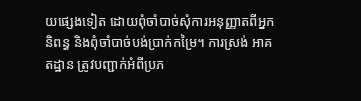យផ្សេងទៀត ដោយពុំចាំបាច់សុំការអនុញ្ញាតពីអ្នកនិពន្ធ និងពុំចាំបាច់បង់ប្រាក់កម្រៃ។ ការស្រង់ អាគតដ្ឋាន ត្រូវបញ្ជាក់អំពីប្រភ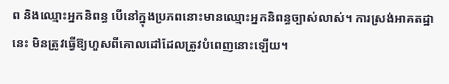ព និងឈ្មោះអ្នកនិពន្ធ បើនៅក្នុងប្រភពនោះមានឈ្មោះអ្នកនិពន្ធច្បាស់លាស់។ ការស្រង់អាគតដ្ឋានេះ មិនត្រូវធ្វើឱ្យហួសពីគោលដៅដែលត្រូវបំពេញនោះឡើយ។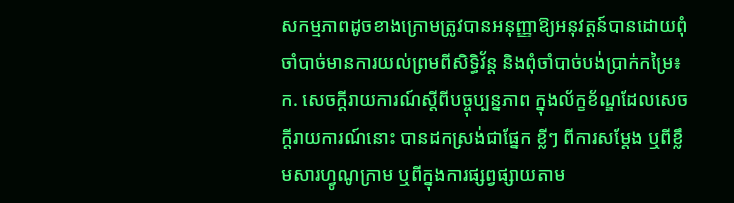សកម្មភាពដូចខាងក្រោមត្រូវបានអនុញ្ញាឱ្យអនុវត្តន៍បានដោយពុំចាំបាច់មានការយល់ព្រមពីសិទ្ធិវ័ន្ត និងពុំចាំបាច់បង់ប្រាក់កម្រៃ៖
ក. សេចក្តីរាយការណ៍ស្តីពីបច្ចុប្បន្នភាព ក្នុងល័ក្ខខ័ណ្ឌដែលសេចក្តីរាយការណ៍នោះ បានដកស្រង់ជាផ្នែក ខ្លីៗ ពីការសម្តែង ឬពីខ្លឹមសារហ្វូណូក្រាម ឬពីក្នុងការផ្សព្វផ្សាយតាម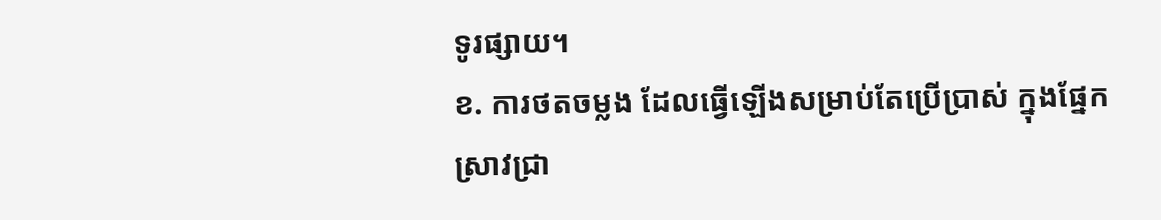ទូរផ្សាយ។
ខ. ការថតចម្លង ដែលធ្វើឡើងសម្រាប់តែប្រើប្រាស់ ក្នុងផ្នែកស្រាវជ្រា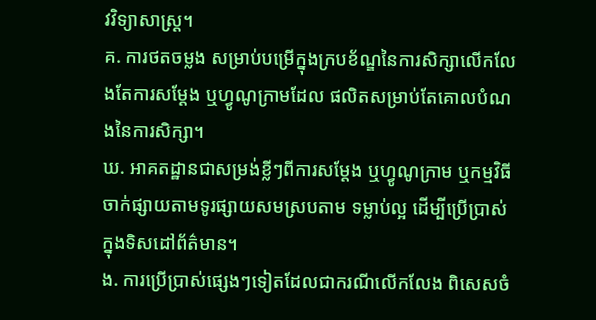វវិទ្យាសាស្ត្រ។
គ. ការថតចម្លង សម្រាប់បម្រើក្នុងក្របខ័ណ្ឌនៃការសិក្សាលើកលែងតែការសម្តែង ឬហ្វូណូក្រាមដែល ផលិតសម្រាប់តែគោលបំណងនៃការសិក្សា។
ឃ. អាគតដ្ឋានជាសម្រង់ខ្លីៗពីការសម្តែង ឬហ្វូណូក្រាម ឬកម្មវិធីចាក់ផ្សាយតាមទូរផ្សាយសមស្របតាម ទម្លាប់ល្អ ដើម្បីប្រើប្រាស់ក្នុងទិសដៅព័ត៌មាន។
ង. ការប្រើប្រាស់ផ្សេងៗទៀតដែលជាករណីលើកលែង ពិសេសចំ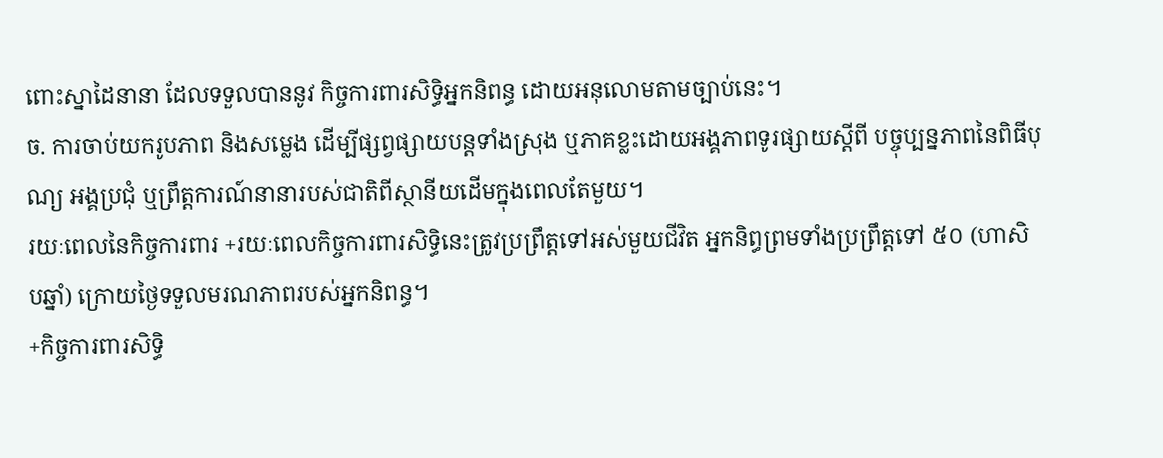ពោះស្នាដៃនានា ដែលទទួលបាននូវ កិច្ចការពារសិទ្ធិអ្នកនិពន្ធ ដោយអនុលោមតាមច្បាប់នេះ។
ច. ការចាប់យករូបភាព និងសម្លេង ដើម្បីផ្សព្វផ្សាយបន្តទាំងស្រុង ឬភាគខ្លះដោយអង្គភាពទូរផ្សាយស្តីពី បច្ចុប្បន្នភាពនៃពិធីបុណ្យ អង្គប្រជុំ ឬព្រឹត្តការណ៍នានារបស់ជាតិពីស្ថានីយដើមក្នុងពេលតែមួយ។
រយៈពេលនៃកិច្ចការពារ +រយៈពេលកិច្ចការពារសិទ្ធិនេះត្រូវប្រព្រឹត្តទៅអស់មួយជីវិត អ្នកនិព្ធព្រមទាំងប្រព្រឹត្តទៅ ៥០ (ហាសិបឆ្នាំ) ក្រោយថ្ងៃទទួលមរណភាពរបស់អ្នកនិពន្ធ។
+កិច្ចការពារសិទ្ធិ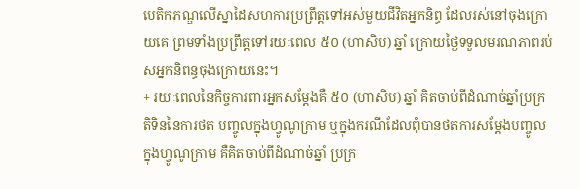បេតិកភណ្ឌលើស្នាដៃសហការប្រព្រឹត្តទៅអស់មួយជីវិតអ្នកនិព្ធ ដែលរស់នៅចុងក្រោយគេ ព្រមទាំងប្រព្រឹត្តទៅរយៈពេល ៥០ (ហាសិប) ឆ្នាំ ក្រោយថ្ងៃទទួលមរណភាពរប់សអ្នកនិពន្ធចុងក្រោយនេះ។
+ រយៈពេលនៃកិច្ចការពារអ្នកសម្តែងគឺ ៥០ (ហាសិប) ឆ្នាំ គិតចាប់ពីដំណាច់ឆ្នាំប្រក្រតិទិននៃការថត បញ្ចូលក្នុងហ្វូណូក្រាម ឬក្នុងករណីដែលពុំបានថតការសម្តែងបញ្ចូលក្នុងហ្វូណូក្រាម គឺគិតចាប់ពីដំណាច់ឆ្នាំ ប្រក្រ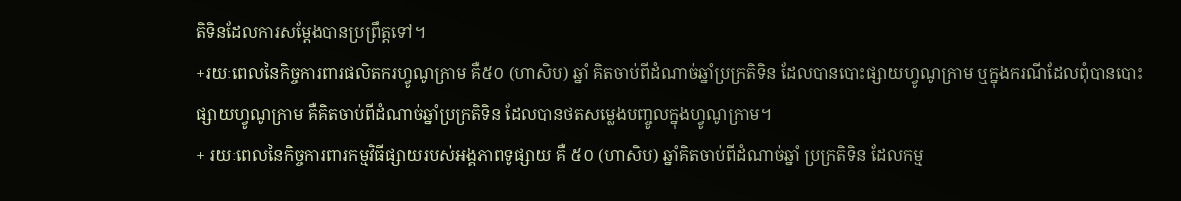តិទិនដែលការសម្តែងបានប្រព្រឹត្តទៅ។
+រយៈពេលនៃកិច្ចការពារផលិតករហ្វូណូក្រាម គឺ៥០ (ហាសិប) ឆ្នាំ គិតចាប់ពីដំណាច់ឆ្នាំប្រក្រតិទិន ដែលបានបោះផ្សាយហ្វូណូក្រាម ឬក្នុងករណីដែលពុំបានបោះផ្សាយហ្វូណូក្រាម គឺគិតចាប់ពីដំណាច់ឆ្នាំប្រក្រតិទិន ដែលបានថតសម្លេងបញ្ចូលក្នុងហ្វូណូក្រាម។
+ រយៈពេលនៃកិច្ចការពារកម្មវិធីផ្សាយរបស់អង្គភាពទូផ្សាយ គឺ ៥០ (ហាសិប) ឆ្នាំគិតចាប់ពីដំណាច់ឆ្នាំ ប្រក្រតិទិន ដែលកម្ម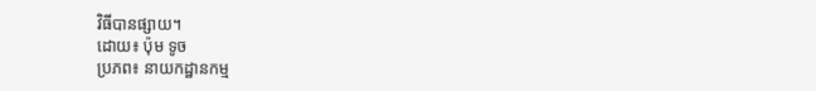វិធីបានផ្សាយ។
ដោយ៖ ប៉ុម ទូច
ប្រភព៖ នាយកដ្ឋានកម្ម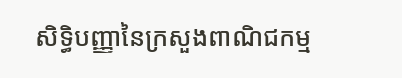សិទ្ធិបញ្ញានៃក្រសួងពាណិជកម្ម